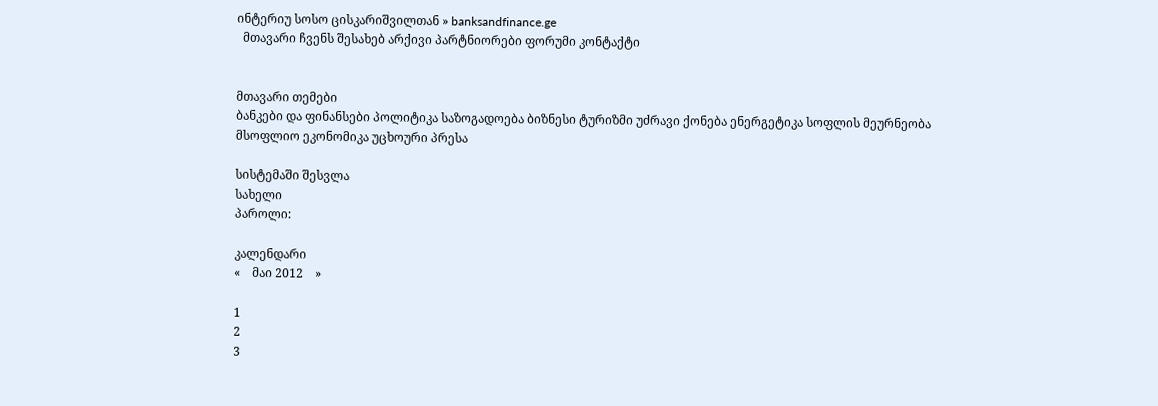ინტერიუ სოსო ცისკარიშვილთან » banksandfinance.ge
  მთავარი ჩვენს შესახებ არქივი პარტნიორები ფორუმი კონტაქტი


მთავარი თემები
ბანკები და ფინანსები პოლიტიკა საზოგადოება ბიზნესი ტურიზმი უძრავი ქონება ენერგეტიკა სოფლის მეურნეობა მსოფლიო ეკონომიკა უცხოური პრესა

სისტემაში შესვლა
სახელი
პაროლი:

კალენდარი
«    მაი 2012    »

1
2
3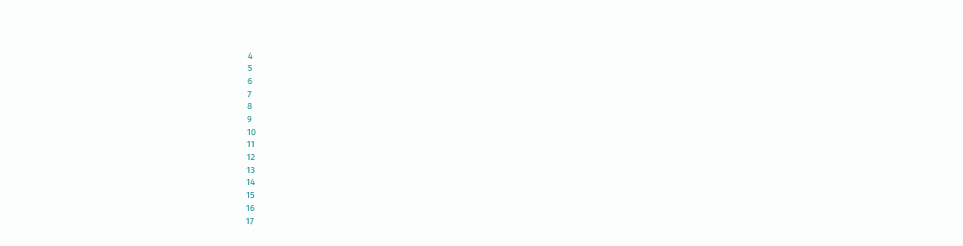4
5
6
7
8
9
10
11
12
13
14
15
16
17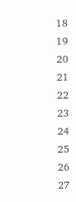18
19
20
21
22
23
24
25
26
27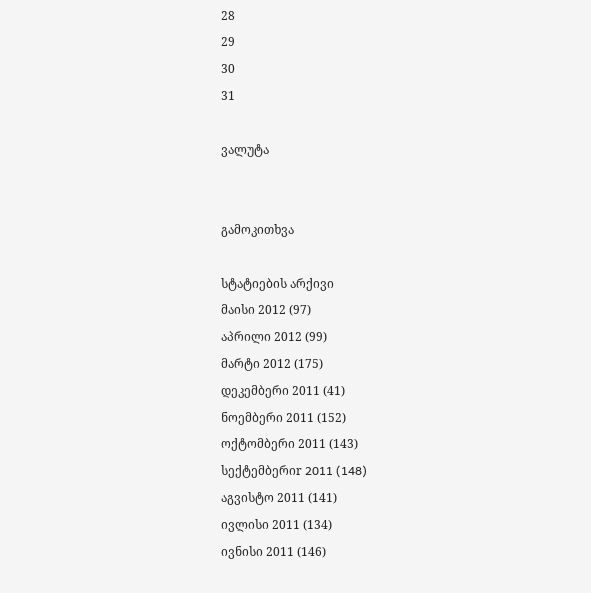28
29
30
31

ვალუტა


გამოკითხვა

სტატიების არქივი
მაისი 2012 (97)
აპრილი 2012 (99)
მარტი 2012 (175)
დეკემბერი 2011 (41)
ნოემბერი 2011 (152)
ოქტომბერი 2011 (143)
სექტემბერიr 2011 (148)
აგვისტო 2011 (141)
ივლისი 2011 (134)
ივნისი 2011 (146)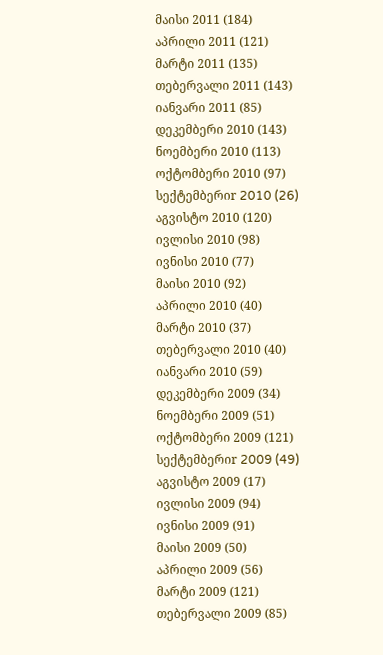მაისი 2011 (184)
აპრილი 2011 (121)
მარტი 2011 (135)
თებერვალი 2011 (143)
იანვარი 2011 (85)
დეკემბერი 2010 (143)
ნოემბერი 2010 (113)
ოქტომბერი 2010 (97)
სექტემბერიr 2010 (26)
აგვისტო 2010 (120)
ივლისი 2010 (98)
ივნისი 2010 (77)
მაისი 2010 (92)
აპრილი 2010 (40)
მარტი 2010 (37)
თებერვალი 2010 (40)
იანვარი 2010 (59)
დეკემბერი 2009 (34)
ნოემბერი 2009 (51)
ოქტომბერი 2009 (121)
სექტემბერიr 2009 (49)
აგვისტო 2009 (17)
ივლისი 2009 (94)
ივნისი 2009 (91)
მაისი 2009 (50)
აპრილი 2009 (56)
მარტი 2009 (121)
თებერვალი 2009 (85)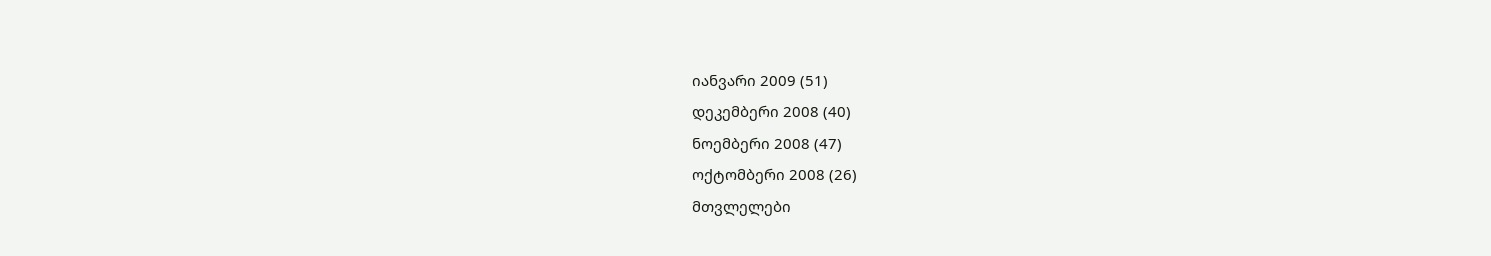იანვარი 2009 (51)
დეკემბერი 2008 (40)
ნოემბერი 2008 (47)
ოქტომბერი 2008 (26)
მთვლელები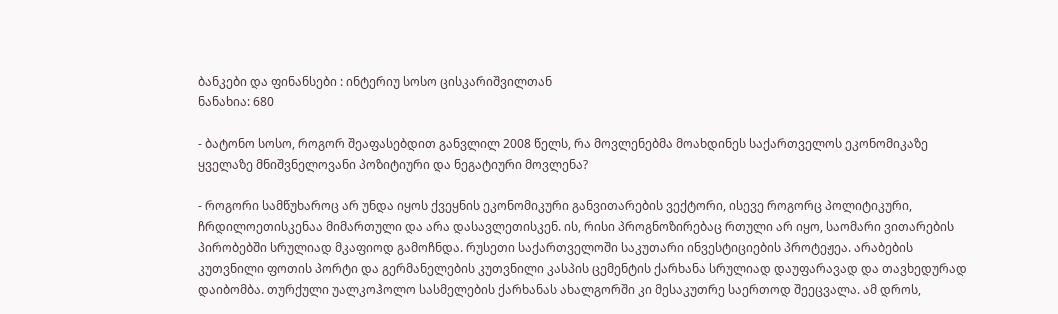ბანკები და ფინანსები : ინტერიუ სოსო ცისკარიშვილთან
ნანახია: 680

- ბატონო სოსო, როგორ შეაფასებდით განვლილ 2008 წელს, რა მოვლენებმა მოახდინეს საქართველოს ეკონომიკაზე ყველაზე მნიშვნელოვანი პოზიტიური და ნეგატიური მოვლენა?

- როგორი სამწუხაროც არ უნდა იყოს ქვეყნის ეკონომიკური განვითარების ვექტორი, ისევე როგორც პოლიტიკური, ჩრდილოეთისკენაა მიმართული და არა დასავლეთისკენ. ის, რისი პროგნოზირებაც რთული არ იყო, საომარი ვითარების პირობებში სრულიად მკაფიოდ გამოჩნდა. რუსეთი საქართველოში საკუთარი ინვესტიციების პროტეჟეა. არაბების კუთვნილი ფოთის პორტი და გერმანელების კუთვნილი კასპის ცემენტის ქარხანა სრულიად დაუფარავად და თავხედურად დაიბომბა. თურქული უალკოჰოლო სასმელების ქარხანას ახალგორში კი მესაკუთრე საერთოდ შეეცვალა. ამ დროს,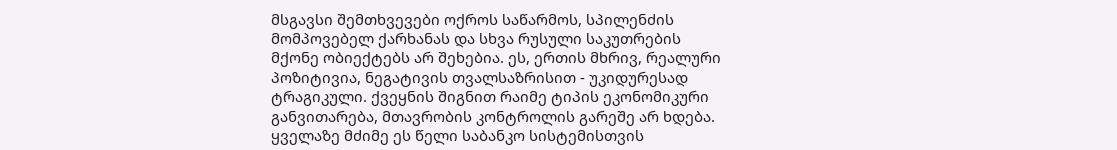მსგავსი შემთხვევები ოქროს საწარმოს, სპილენძის მომპოვებელ ქარხანას და სხვა რუსული საკუთრების მქონე ობიექტებს არ შეხებია. ეს, ერთის მხრივ, რეალური პოზიტივია, ნეგატივის თვალსაზრისით - უკიდურესად ტრაგიკული. ქვეყნის შიგნით რაიმე ტიპის ეკონომიკური განვითარება, მთავრობის კონტროლის გარეშე არ ხდება. ყველაზე მძიმე ეს წელი საბანკო სისტემისთვის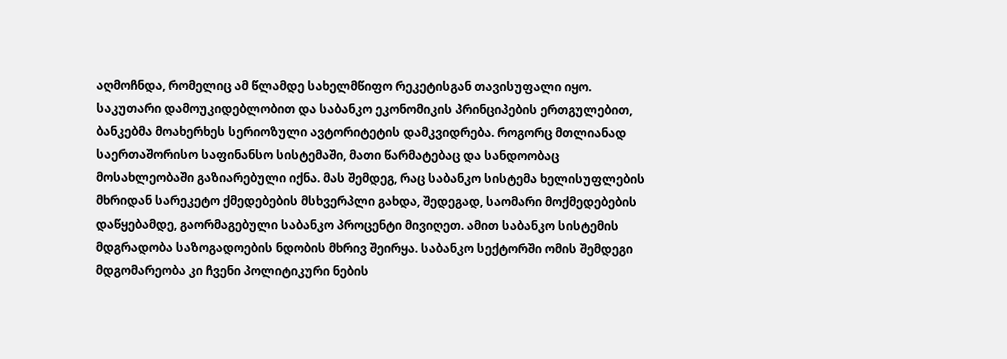აღმოჩნდა, რომელიც ამ წლამდე სახელმწიფო რეკეტისგან თავისუფალი იყო. საკუთარი დამოუკიდებლობით და საბანკო ეკონომიკის პრინციპების ერთგულებით, ბანკებმა მოახერხეს სერიოზული ავტორიტეტის დამკვიდრება. როგორც მთლიანად საერთაშორისო საფინანსო სისტემაში, მათი წარმატებაც და სანდოობაც მოსახლეობაში გაზიარებული იქნა. მას შემდეგ, რაც საბანკო სისტემა ხელისუფლების მხრიდან სარეკეტო ქმედებების მსხვერპლი გახდა, შედეგად, საომარი მოქმედებების დაწყებამდე, გაორმაგებული საბანკო პროცენტი მივიღეთ. ამით საბანკო სისტემის მდგრადობა საზოგადოების ნდობის მხრივ შეირყა. საბანკო სექტორში ომის შემდეგი მდგომარეობა კი ჩვენი პოლიტიკური ნების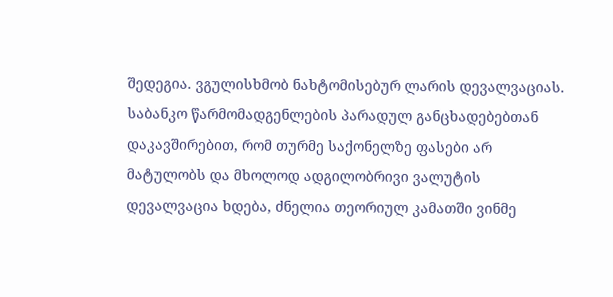შედეგია. ვგულისხმობ ნახტომისებურ ლარის დევალვაციას. საბანკო წარმომადგენლების პარადულ განცხადებებთან დაკავშირებით, რომ თურმე საქონელზე ფასები არ მატულობს და მხოლოდ ადგილობრივი ვალუტის დევალვაცია ხდება, ძნელია თეორიულ კამათში ვინმე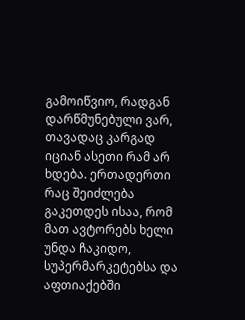გამოიწვიო, რადგან დარწმუნებული ვარ, თავადაც კარგად იციან ასეთი რამ არ ხდება. ერთადერთი რაც შეიძლება გაკეთდეს ისაა, რომ მათ ავტორებს ხელი უნდა ჩაკიდო, სუპერმარკეტებსა და აფთიაქებში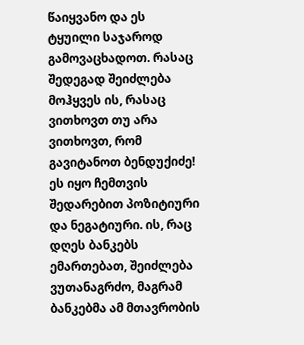წაიყვანო და ეს ტყუილი საჯაროდ გამოვაცხადოთ. რასაც შედეგად შეიძლება მოჰყვეს ის, რასაც ვითხოვთ თუ არა ვითხოვთ, რომ გავიტანოთ ბენდუქიძე! ეს იყო ჩემთვის შედარებით პოზიტიური და ნეგატიური. ის, რაც დღეს ბანკებს ემართებათ, შეიძლება ვუთანაგრძო, მაგრამ ბანკებმა ამ მთავრობის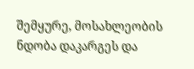შემყურე, მოსახლეობის ნდობა დაკარგეს და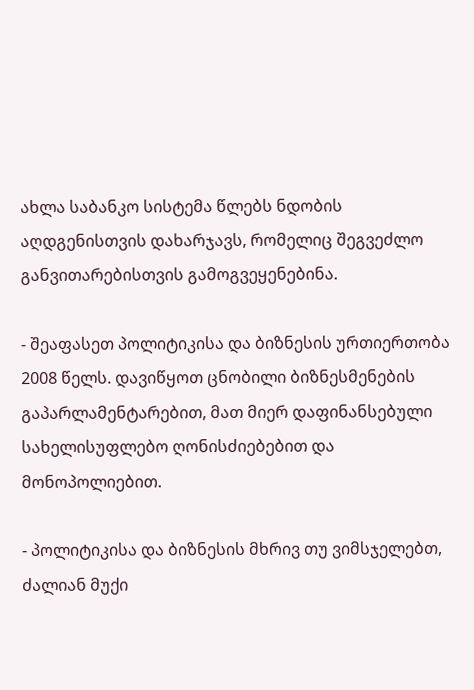ახლა საბანკო სისტემა წლებს ნდობის აღდგენისთვის დახარჯავს, რომელიც შეგვეძლო განვითარებისთვის გამოგვეყენებინა.

- შეაფასეთ პოლიტიკისა და ბიზნესის ურთიერთობა 2008 წელს. დავიწყოთ ცნობილი ბიზნესმენების გაპარლამენტარებით, მათ მიერ დაფინანსებული სახელისუფლებო ღონისძიებებით და მონოპოლიებით.

- პოლიტიკისა და ბიზნესის მხრივ თუ ვიმსჯელებთ, ძალიან მუქი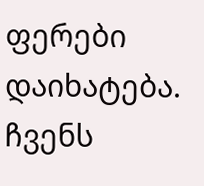ფერები დაიხატება. ჩვენს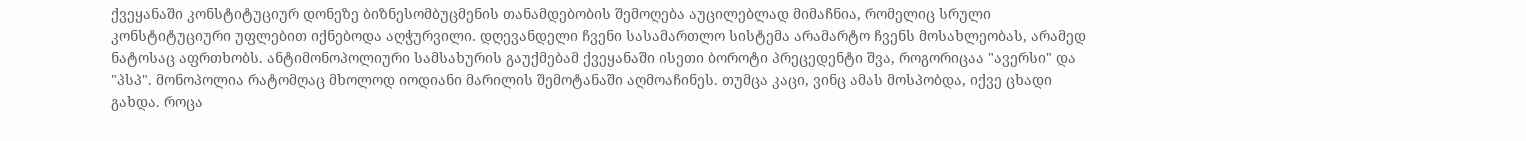ქვეყანაში კონსტიტუციურ დონეზე ბიზნესომბუცმენის თანამდებობის შემოღება აუცილებლად მიმაჩნია, რომელიც სრული კონსტიტუციური უფლებით იქნებოდა აღჭურვილი. დღევანდელი ჩვენი სასამართლო სისტემა არამარტო ჩვენს მოსახლეობას, არამედ ნატოსაც აფრთხობს. ანტიმონოპოლიური სამსახურის გაუქმებამ ქვეყანაში ისეთი ბოროტი პრეცედენტი შვა, როგორიცაა "ავერსი" და "პსპ". მონოპოლია რატომღაც მხოლოდ იოდიანი მარილის შემოტანაში აღმოაჩინეს. თუმცა კაცი, ვინც ამას მოსპობდა, იქვე ცხადი გახდა. როცა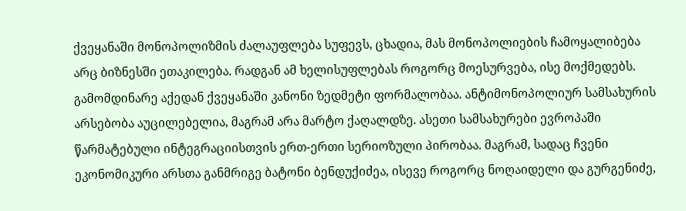ქვეყანაში მონოპოლიზმის ძალაუფლება სუფევს, ცხადია, მას მონოპოლიების ჩამოყალიბება არც ბიზნესში ეთაკილება. რადგან ამ ხელისუფლებას როგორც მოესურვება, ისე მოქმედებს. გამომდინარე აქედან ქვეყანაში კანონი ზედმეტი ფორმალობაა. ანტიმონოპოლიურ სამსახურის არსებობა აუცილებელია, მაგრამ არა მარტო ქაღალდზე. ასეთი სამსახურები ევროპაში წარმატებული ინტეგრაციისთვის ერთ-ერთი სერიოზული პირობაა. მაგრამ, სადაც ჩვენი ეკონომიკური არსთა განმრიგე ბატონი ბენდუქიძეა, ისევე როგორც ნოღაიდელი და გურგენიძე,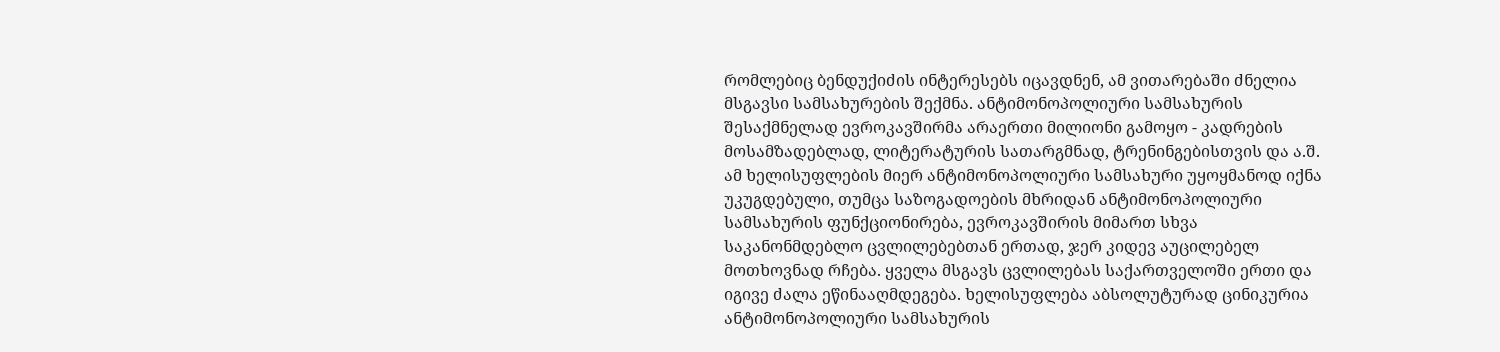რომლებიც ბენდუქიძის ინტერესებს იცავდნენ, ამ ვითარებაში ძნელია მსგავსი სამსახურების შექმნა. ანტიმონოპოლიური სამსახურის შესაქმნელად ევროკავშირმა არაერთი მილიონი გამოყო - კადრების მოსამზადებლად, ლიტერატურის სათარგმნად, ტრენინგებისთვის და ა.შ. ამ ხელისუფლების მიერ ანტიმონოპოლიური სამსახური უყოყმანოდ იქნა უკუგდებული, თუმცა საზოგადოების მხრიდან ანტიმონოპოლიური სამსახურის ფუნქციონირება, ევროკავშირის მიმართ სხვა საკანონმდებლო ცვლილებებთან ერთად, ჯერ კიდევ აუცილებელ მოთხოვნად რჩება. ყველა მსგავს ცვლილებას საქართველოში ერთი და იგივე ძალა ეწინააღმდეგება. ხელისუფლება აბსოლუტურად ცინიკურია ანტიმონოპოლიური სამსახურის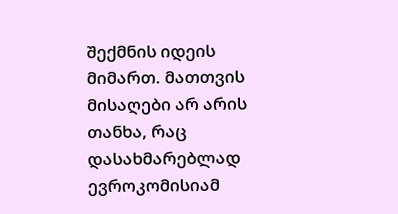შექმნის იდეის მიმართ. მათთვის მისაღები არ არის თანხა, რაც დასახმარებლად ევროკომისიამ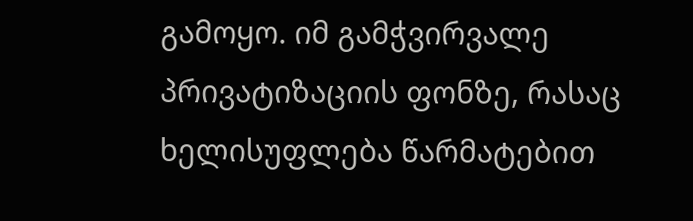გამოყო. იმ გამჭვირვალე პრივატიზაციის ფონზე, რასაც ხელისუფლება წარმატებით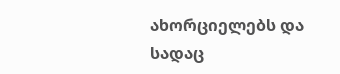ახორციელებს და სადაც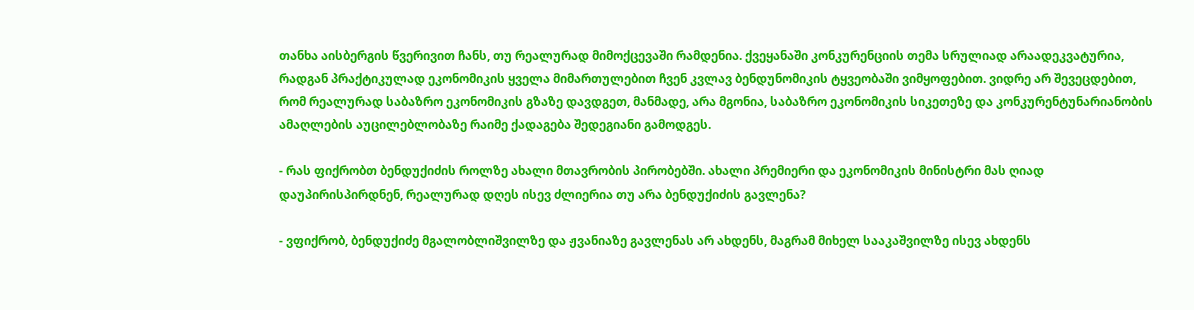თანხა აისბერგის წვერივით ჩანს, თუ რეალურად მიმოქცევაში რამდენია. ქვეყანაში კონკურენციის თემა სრულიად არაადეკვატურია, რადგან პრაქტიკულად ეკონომიკის ყველა მიმართულებით ჩვენ კვლავ ბენდუნომიკის ტყვეობაში ვიმყოფებით. ვიდრე არ შევეცდებით, რომ რეალურად საბაზრო ეკონომიკის გზაზე დავდგეთ, მანმადე, არა მგონია, საბაზრო ეკონომიკის სიკეთეზე და კონკურენტუნარიანობის ამაღლების აუცილებლობაზე რაიმე ქადაგება შედეგიანი გამოდგეს.

- რას ფიქრობთ ბენდუქიძის როლზე ახალი მთავრობის პირობებში. ახალი პრემიერი და ეკონომიკის მინისტრი მას ღიად დაუპირისპირდნენ, რეალურად დღეს ისევ ძლიერია თუ არა ბენდუქიძის გავლენა?

- ვფიქრობ, ბენდუქიძე მგალობლიშვილზე და ჟვანიაზე გავლენას არ ახდენს, მაგრამ მიხელ სააკაშვილზე ისევ ახდენს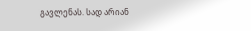გავლენას. სად არიან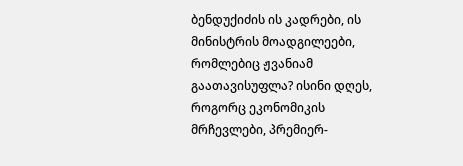ბენდუქიძის ის კადრები, ის მინისტრის მოადგილეები, რომლებიც ჟვანიამ გაათავისუფლა? ისინი დღეს, როგორც ეკონომიკის მრჩევლები, პრემიერ-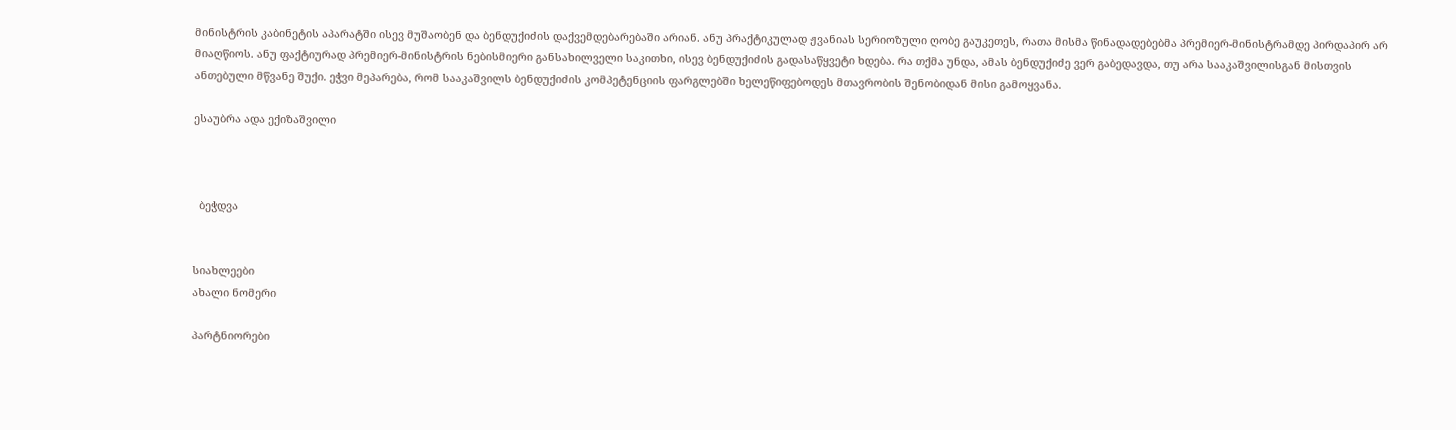მინისტრის კაბინეტის აპარატში ისევ მუშაობენ და ბენდუქიძის დაქვემდებარებაში არიან. ანუ პრაქტიკულად ჟვანიას სერიოზული ღობე გაუკეთეს, რათა მისმა წინადადებებმა პრემიერ-მინისტრამდე პირდაპირ არ მიაღწიოს. ანუ ფაქტიურად პრემიერ-მინისტრის ნებისმიერი განსახილველი საკითხი, ისევ ბენდუქიძის გადასაწყვეტი ხდება. რა თქმა უნდა, ამას ბენდუქიძე ვერ გაბედავდა, თუ არა სააკაშვილისგან მისთვის ანთებული მწვანე შუქი. ეჭვი მეპარება, რომ სააკაშვილს ბენდუქიძის კომპეტენციის ფარგლებში ხელეწიფებოდეს მთავრობის შენობიდან მისი გამოყვანა.

ესაუბრა ადა ექიზაშვილი



  ბეჭდვა


სიახლეები
ახალი ნომერი

პარტნიორები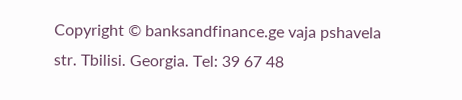Copyright © banksandfinance.ge vaja pshavela str. Tbilisi. Georgia. Tel: 39 67 48